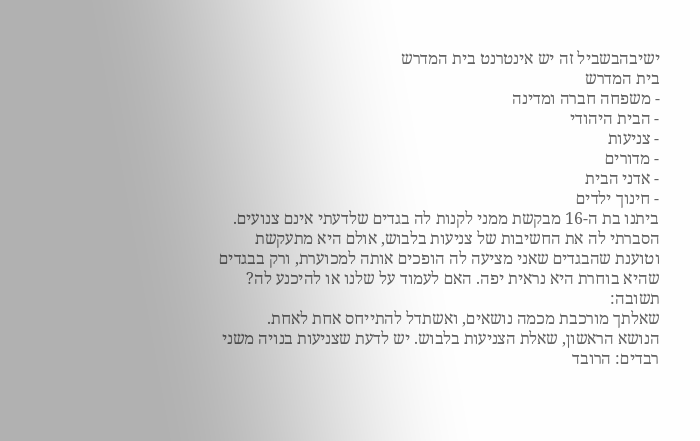ישיבהבשביל זה יש אינטרנט בית המדרש
בית המדרש
- משפחה חברה ומדינה
- הבית היהודי
- צניעות
- מדורים
- אדני הבית
- חינוך ילדים
ביתנו בת ה-16 מבקשת ממני לקנות לה בגדים שלדעתי אינם צנועים. הסברתי לה את החשיבות של צניעות בלבוש, אולם היא מתעקשת וטוענת שהבגדים שאני מציעה לה הופכים אותה למכוערת, ורק בבגדים שהיא בוחרת היא נראית יפה. האם לעמוד על שלנו או להיכנע לה?
תשובה:
שאלתך מורכבת מכמה נושאים, ואשתדל להתייחס אחת לאחת.
הנושא הראשון, שאלת הצניעות בלבוש. יש לדעת שצניעות בנויה משני רבדים: הרובד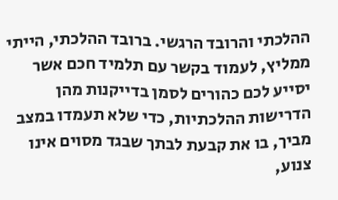ההלכתי והרובד הרגשי. ברובד ההלכתי, הייתי ממליץ, לעמוד בקשר עם תלמיד חכם אשר יסייע לכם כהורים לסמן בדייקנות מהן הדרישות ההלכתיות, כדי שלא תעמדו במצב מביך, בו את קבעת לבתך שבגד מסוים אינו צנוע,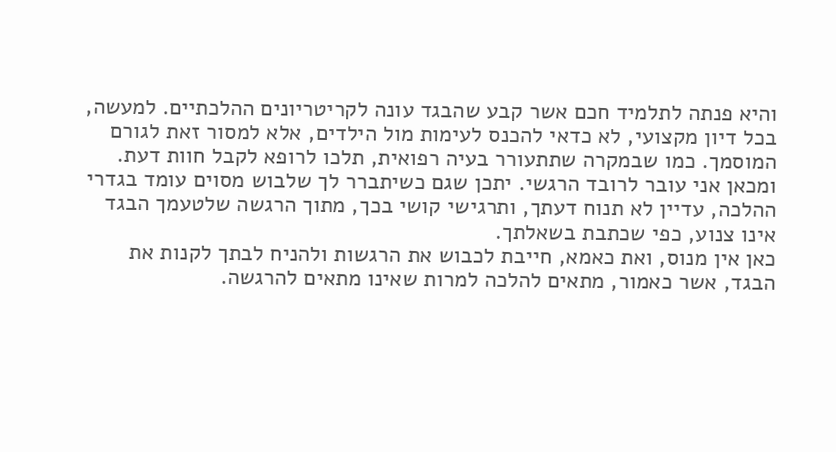והיא פנתה לתלמיד חכם אשר קבע שהבגד עונה לקריטריונים ההלכתיים. למעשה, בכל דיון מקצועי, לא כדאי להכנס לעימות מול הילדים, אלא למסור זאת לגורם המוסמך. כמו שבמקרה שתתעורר בעיה רפואית, תלכו לרופא לקבל חוות דעת.
ומכאן אני עובר לרובד הרגשי. יתכן שגם כשיתברר לך שלבוש מסוים עומד בגדרי ההלכה, עדיין לא תנוח דעתך, ותרגישי קושי בכך, מתוך הרגשה שלטעמך הבגד אינו צנוע, כפי שכתבת בשאלתך.
כאן אין מנוס, ואת כאמא, חייבת לכבוש את הרגשות ולהניח לבתך לקנות את הבגד, אשר כאמור, מתאים להלכה למרות שאינו מתאים להרגשה.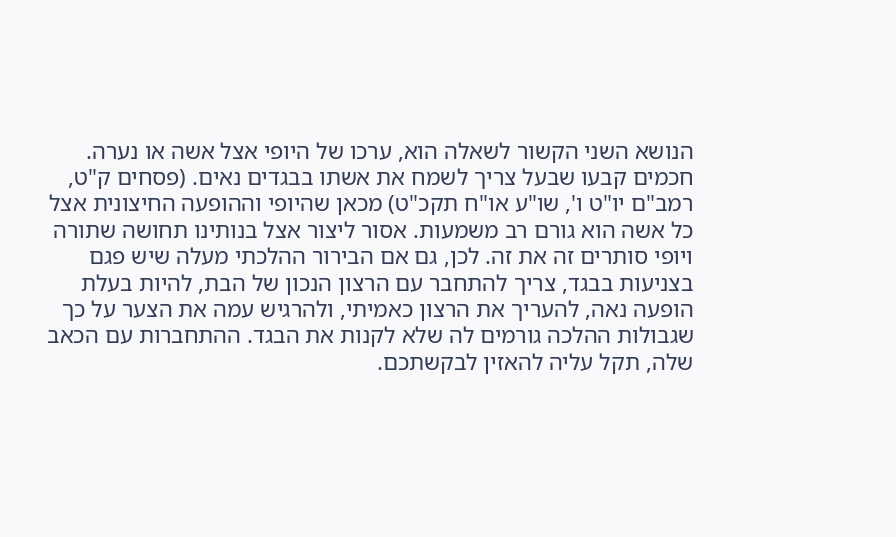הנושא השני הקשור לשאלה הוא, ערכו של היופי אצל אשה או נערה.
חכמים קבעו שבעל צריך לשמח את אשתו בבגדים נאים. (פסחים ק"ט, רמב"ם יו"ט ו', שו"ע או"ח תקכ"ט) מכאן שהיופי וההופעה החיצונית אצל כל אשה הוא גורם רב משמעות. אסור ליצור אצל בנותינו תחושה שתורה ויופי סותרים זה את זה. לכן, גם אם הבירור ההלכתי מעלה שיש פגם בצניעות בבגד, צריך להתחבר עם הרצון הנכון של הבת, להיות בעלת הופעה נאה, להעריך את הרצון כאמיתי, ולהרגיש עמה את הצער על כך שגבולות ההלכה גורמים לה שלא לקנות את הבגד. ההתחברות עם הכאב שלה, תקל עליה להאזין לבקשתכם.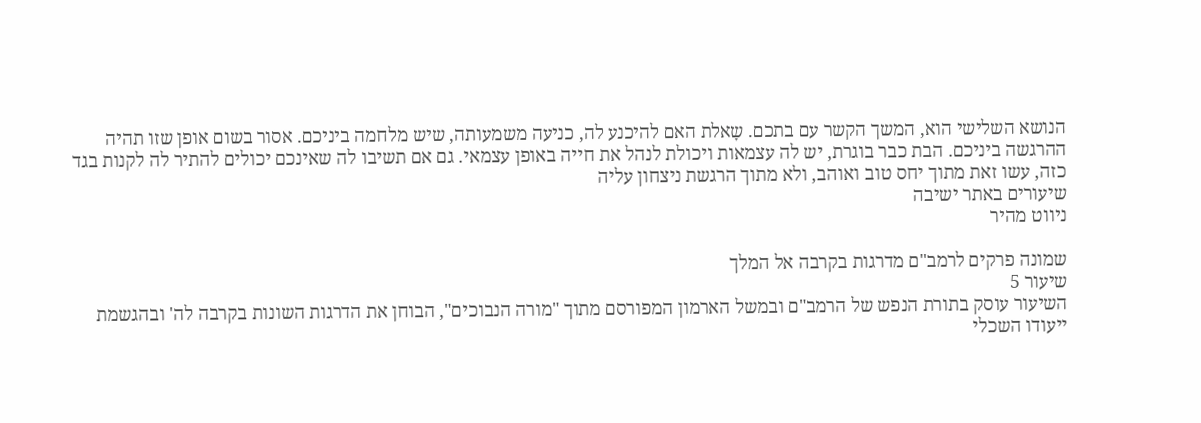הנושא השלישי הוא, המשך הקשר עם בתכם. שָאלת האם להיכנע לה, כניעה משמעותה, שיש מלחמה ביניכם. אסור בשום אופן שזו תהיה ההרגשה ביניכם. הבת כבר בוגרת, יש לה עצמאות ויכולת לנהל את חייה באופן עצמאי. גם אם תשיבו לה שאינכם יכולים להתיר לה לקנות בגד כזה, עשו זאת מתוך יחס טוב ואוהב, ולא מתוך הרגשת ניצחון עליה
שיעורים באתר ישיבה
ניווט מהיר

שמונה פרקים לרמב"ם מדרגות בקרבה אל המלך
שיעור 5
השיעור עוסק בתורת הנפש של הרמב"ם ובמשל הארמון המפורסם מתוך "מורה הנבוכים", הבוחן את הדרגות השונות בקרבה לה' ובהגשמת ייעודו השכלי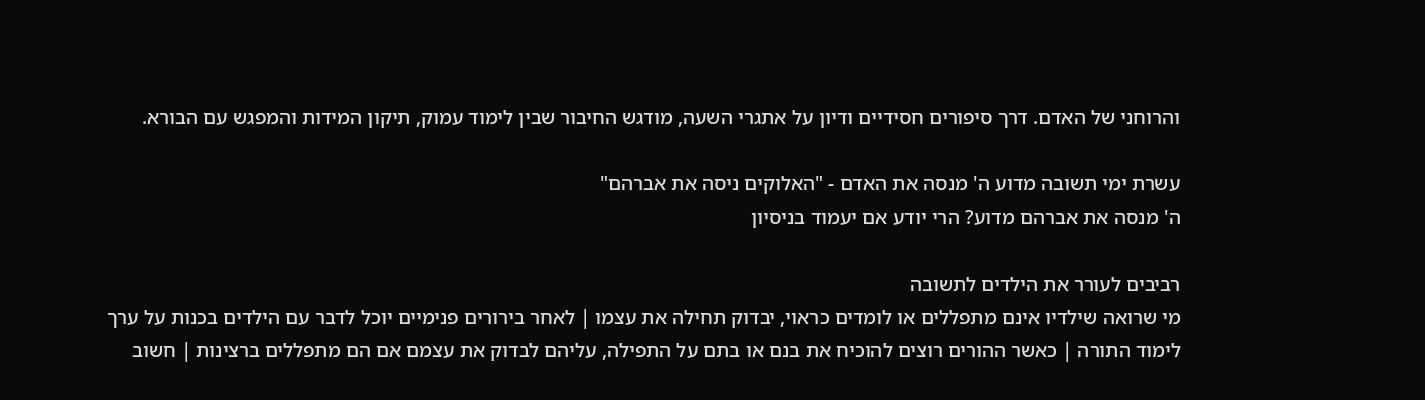והרוחני של האדם. דרך סיפורים חסידיים ודיון על אתגרי השעה, מודגש החיבור שבין לימוד עמוק, תיקון המידות והמפגש עם הבורא.

עשרת ימי תשובה מדוע ה' מנסה את האדם - "האלוקים ניסה את אברהם"
ה' מנסה את אברהם מדוע? הרי יודע אם יעמוד בניסיון

רביבים לעורר את הילדים לתשובה
מי שרואה שילדיו אינם מתפללים או לומדים כראוי, יבדוק תחילה את עצמו | לאחר בירורים פנימיים יוכל לדבר עם הילדים בכנות על ערך לימוד התורה | כאשר ההורים רוצים להוכיח את בנם או בתם על התפילה, עליהם לבדוק את עצמם אם הם מתפללים ברצינות | חשוב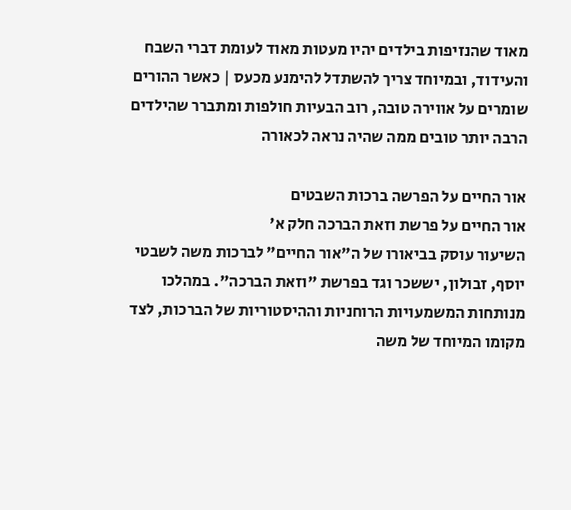מאוד שהנזיפות בילדים יהיו מעטות מאוד לעומת דברי השבח והעידוד, ובמיוחד צריך להשתדל להימנע מכעס | כאשר ההורים שומרים על אווירה טובה, רוב הבעיות חולפות ומתברר שהילדים הרבה יותר טובים ממה שהיה נראה לכאורה

אור החיים על הפרשה ברכות השבטים
אור החיים על פרשת וזאת הברכה חלק א'
השיעור עוסק בביאורו של ה"אור החיים" לברכות משה לשבטי יוסף, זבולון, יששכר וגד בפרשת "וזאת הברכה". במהלכו מנותחות המשמעויות הרוחניות וההיסטוריות של הברכות, לצד מקומו המיוחד של משה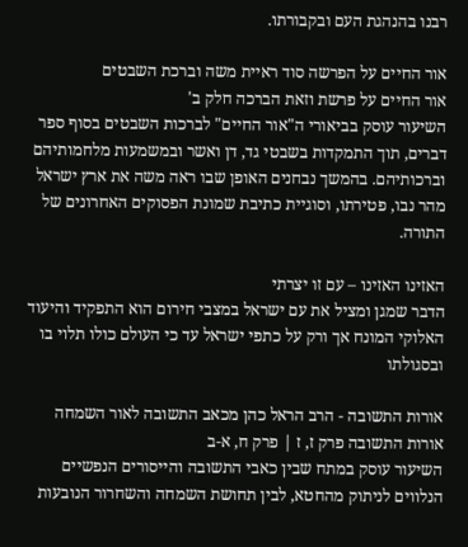רבנו בהנהגת העם ובקבורתו.

אור החיים על הפרשה סוד ראיית משה וברכת השבטים
אור החיים על פרשת וזאת הברכה חלק ב'
השיעור עוסק בביאורי ה"אור החיים" לברכות השבטים בסוף ספר דברים, תוך התמקדות בשבטי גד, דן ואשר ובמשמעות מלחמותיהם וברכותיהם. בהמשך נבחנים האופן שבו ראה משה את ארץ ישראל מהר נבו, פטירתו, וסוגיית כתיבת שמונת הפסוקים האחרונים של התורה.

האזינו האזינו – עם זו יצרתי
הדבר שמגן ומציל את עם ישראל במצבי חירום הוא התפקיד והיעוד האלוקי המונח אך ורק על כתפי ישראל עד כי העולם כולו תלוי בו ובסגולתו

אורות התשובה - הרב הראל כהן מכאב התשובה לאור השמחה
אורות התשובה פרק ז, ז | פרק ח, א-ב
השיעור עוסק במתח שבין כאבי התשובה והייסורים הנפשיים הנלווים לניתוק מהחטא, לבין תחושת השמחה והשחרור הנובעות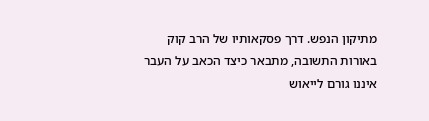מתיקון הנפש. דרך פסקאותיו של הרב קוק באורות התשובה, מתבאר כיצד הכאב על העבר איננו גורם לייאוש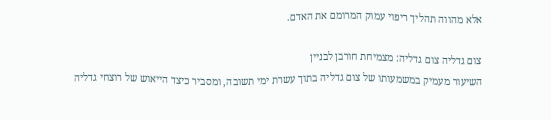אלא מהווה תהליך ריפוי עמוק המרומם את האדם.

צום גדליה צום גדליה: מצמיחת חורבן לבניין
השיעור מעמיק במשמעותו של צום גדליה בתוך עשרת ימי תשובה, ומסביר כיצד הייאוש של רוצחי גדליה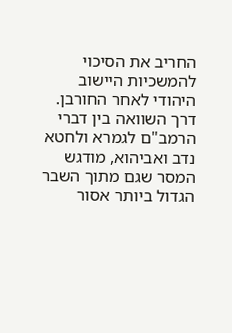החריב את הסיכוי להמשכיות היישוב היהודי לאחר החורבן. דרך השוואה בין דברי הרמב"ם לגמרא ולחטא נדב ואביהוא, מודגש המסר שגם מתוך השבר הגדול ביותר אסור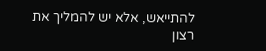להתייאש, אלא יש להמליך את רצון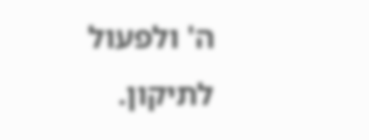ה' ולפעול לתיקון.